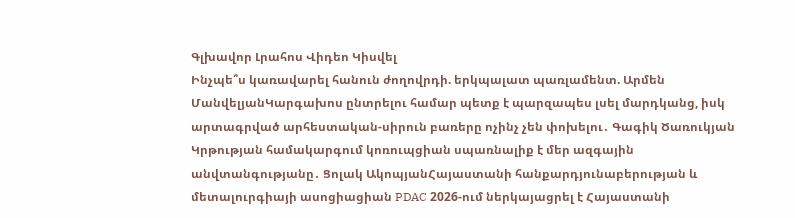Գլխավոր Լրահոս Վիդեո Կիսվել
Ինչպե՞ս կառավարել հանուն ժողովրդի. երկպալատ պառլամենտ. Արմեն ՄանվելյանԿարգախոս ընտրելու համար պետք է պարզապես լսել մարդկանց, իսկ արտագրված արհեստական-սիրուն բառերը ոչինչ չեն փոխելու․ Գագիկ Ծառուկյան Կրթության համակարգում կոռուպցիան սպառնալիք է մեր ազգային անվտանգությանը․ Ցոլակ ԱկոպյանՀայաստանի հանքարդյունաբերության և մետալուրգիայի ասոցիացիան PDAC 2026-ում ներկայացրել է Հայաստանի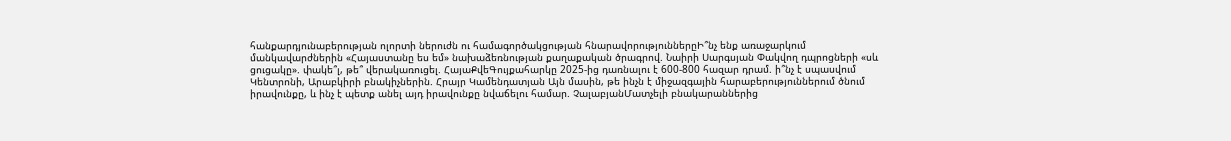հանքարդյունաբերության ոլորտի ներուժն ու համագործակցության հնարավորություններըԻ՞նչ ենք առաջարկում մանկավարժներին «Հայաստանը ես եմ» նախաձեռնության քաղաքական ծրագրով. Նաիրի Սարգսյան Փակվող դպրոցների «սև ցուցակը». փակե՞լ, թե՞ վերակառուցել. ՀայաՔվեԳույքահարկը 2025-ից դառնալու է 600-800 հազար դրամ. ի՞նչ է սպասվում Կենտրոնի, Արաբկիրի բնակիչներին. Հրայր Կամենդատյան Այն մասին, թե ինչն է միջազգային հարաբերություններում ծնում իրավունքը, և ինչ է պետք անել այդ իրավունքը նվաճելու համար. ՉալաբյանՄատչելի բնակարաններից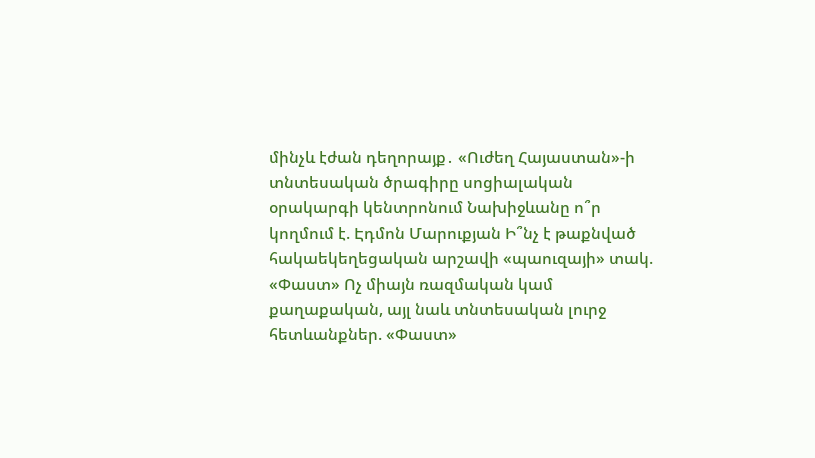մինչև էժան դեղորայք․ «Ուժեղ Հայաստան»-ի տնտեսական ծրագիրը սոցիալական օրակարգի կենտրոնում Նախիջևանը ո՞ր կողմում է. Էդմոն Մարուքյան Ի՞նչ է թաքնված հակաեկեղեցական արշավի «պաուզայի» տակ. «Փաստ» Ոչ միայն ռազմական կամ քաղաքական, այլ նաև տնտեսական լուրջ հետևանքներ. «Փաստ»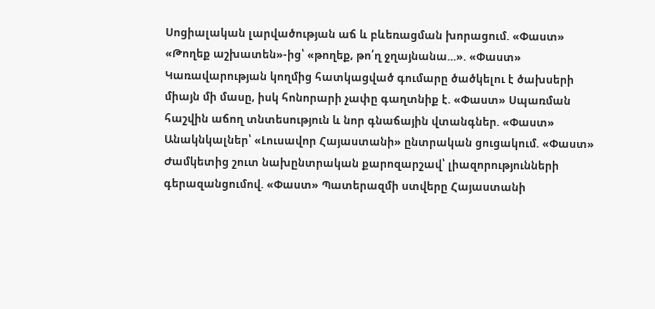Սոցիալական լարվածության աճ և բևեռացման խորացում. «Փաստ» «Թողեք աշխատեն»-ից՝ «թողեք, թո՛ղ ջղայնանա...». «Փաստ» Կառավարության կողմից հատկացված գումարը ծածկելու է ծախսերի միայն մի մասը, իսկ հոնորարի չափը գաղտնիք է. «Փաստ» Սպառման հաշվին աճող տնտեսություն և նոր գնաճային վտանգներ. «Փաստ» Անակնկալներ՝ «Լուսավոր Հայաստանի» ընտրական ցուցակում. «Փաստ» Ժամկետից շուտ նախընտրական քարոզարշավ՝ լիազորությունների գերազանցումով. «Փաստ» Պատերազմի ստվերը Հայաստանի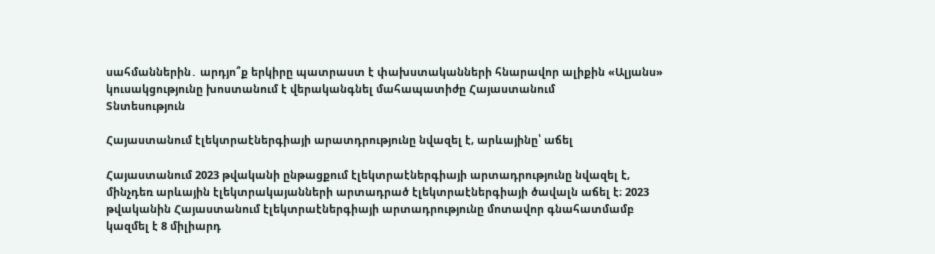սահմաններին․ արդյո՞ք երկիրը պատրաստ է փախստականների հնարավոր ալիքին «Ալյանս» կուսակցությունը խոստանում է վերականգնել մահապատիժը Հայաստանում
Տնտեսություն

Հայաստանում էլեկտրաէներգիայի արատդրությունը նվազել է, արևայինը՝ աճել

Հայաստանում 2023 թվականի ընթացքում էլեկտրաէներգիայի արտադրությունը նվազել է, մինչդեռ արևային էլեկտրակայանների արտադրած էլեկտրաէներգիայի ծավալն աճել է։ 2023 թվականին Հայաստանում էլեկտրաէներգիայի արտադրությունը մոտավոր գնահատմամբ կազմել է 8 միլիարդ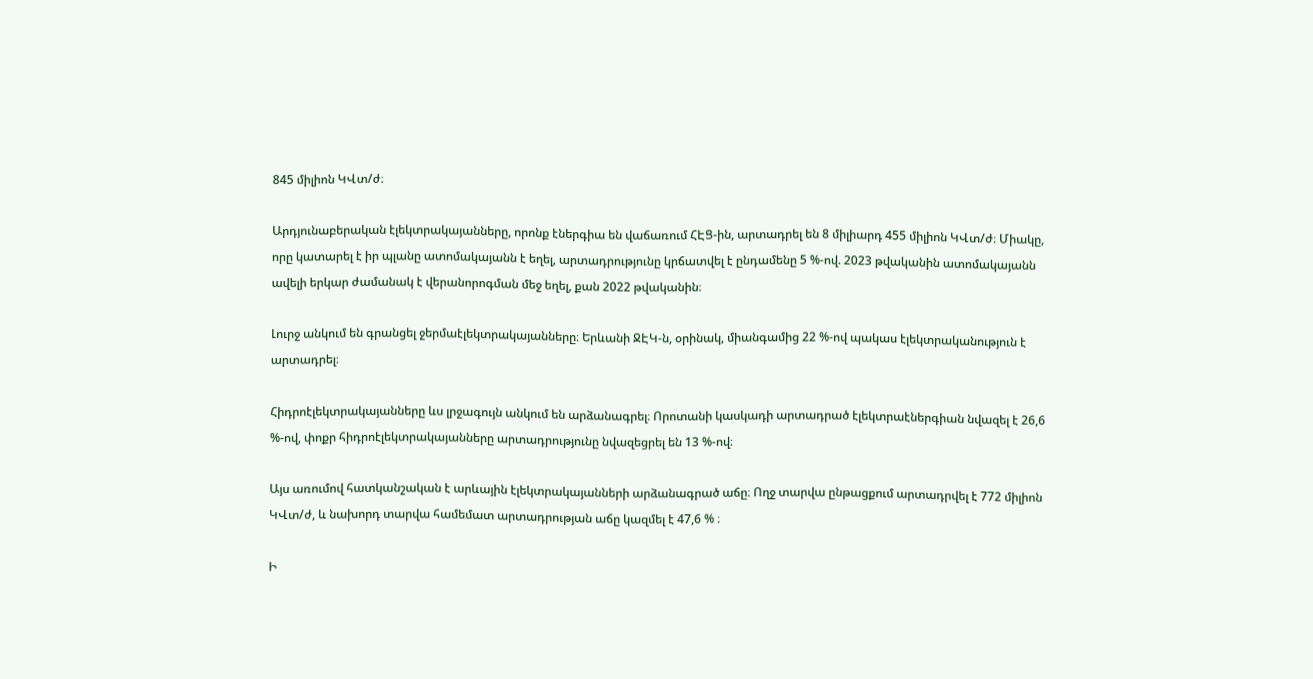845 միլիոն ԿՎտ/ժ։

Արդյունաբերական էլեկտրակայանները, որոնք էներգիա են վաճառում ՀԷՑ-ին, արտադրել են 8 միլիարդ 455 միլիոն ԿՎտ/ժ։ Միակը, որը կատարել է իր պլանը ատոմակայանն է եղել, արտադրությունը կրճատվել է ընդամենը 5 %-ով. 2023 թվականին ատոմակայանն ավելի երկար ժամանակ է վերանորոգման մեջ եղել, քան 2022 թվականին։

Լուրջ անկում են գրանցել ջերմաէլեկտրակայանները։ Երևանի ՋԷԿ-ն, օրինակ, միանգամից 22 %-ով պակաս էլեկտրականություն է արտադրել։

Հիդրոէլեկտրակայանները ևս լրջագույն անկում են արձանագրել։ Որոտանի կասկադի արտադրած էլեկտրաէներգիան նվազել է 26,6 %-ով, փոքր հիդրոէլեկտրակայանները արտադրությունը նվազեցրել են 13 %-ով։

Այս առումով հատկանշական է արևային էլեկտրակայանների արձանագրած աճը։ Ողջ տարվա ընթացքում արտադրվել է 772 միլիոն ԿՎտ/ժ, և նախորդ տարվա համեմատ արտադրության աճը կազմել է 47,6 % ։

Ի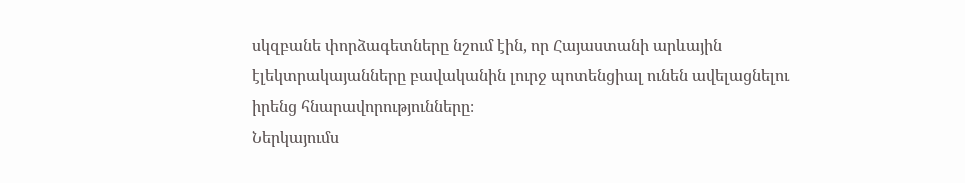սկզբանե փորձագետները նշում էին, որ Հայաստանի արևային էլեկտրակայանները բավականին լուրջ պոտենցիալ ունեն ավելացնելու իրենց հնարավորությունները։
Ներկայումս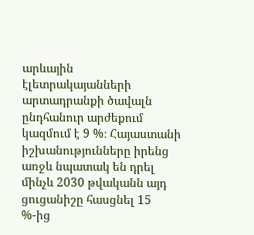արևային էլետրակայանների արտադրանքի ծավալն ընդհանուր արժեքում կազմում է 9 %։ Հայաստանի իշխանությունները իրենց առջև նպատակ են դրել մինչև 2030 թվականն այդ ցուցանիշը հասցնել 15 %-ից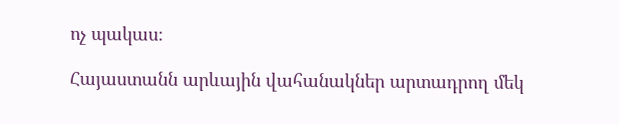ոչ պակաս։

Հայաստանն արևային վահանակներ արտադրող մեկ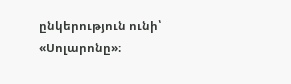ընկերություն ունի՝ «Սոլարոնը»։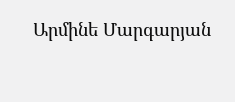Արմինե Մարգարյան